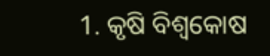1. କୃଷି ବିଶ୍ବକୋଷ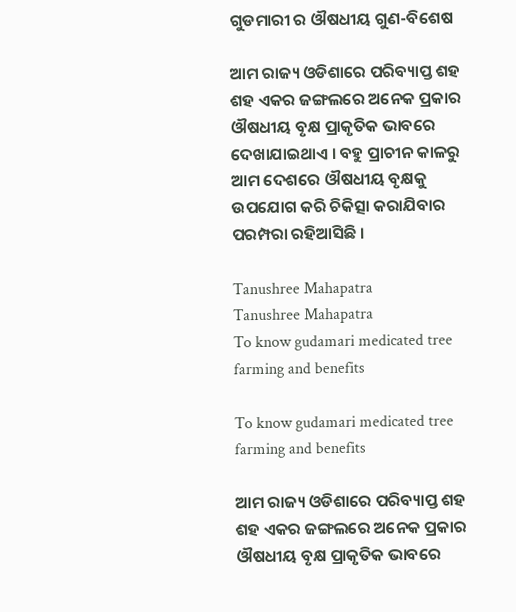ଗୁଡମାରୀ ର ଔଷଧୀୟ ଗୁଣ-ବିଶେଷ

ଆମ ରାଜ୍ୟ ଓଡିଶାରେ ପରିବ୍ୟାପ୍ତ ଶହ ଶହ ଏକର ଜଙ୍ଗଲରେ ଅନେକ ପ୍ରକାର ଔଷଧୀୟ ବୃକ୍ଷ ପ୍ରାକୃତିକ ଭାବରେ ଦେଖାଯାଇଥାଏ । ବହୁ ପ୍ରାଚୀନ କାଳରୁ ଆମ ଦେଶରେ ଔଷଧୀୟ ବୃକ୍ଷକୁ ଉପଯୋଗ କରି ଚିକିତ୍ସା କରାଯିବାର ପରମ୍ପରା ରହିଆସିଛି ।

Tanushree Mahapatra
Tanushree Mahapatra
To know gudamari medicated tree farming and benefits

To know gudamari medicated tree farming and benefits

ଆମ ରାଜ୍ୟ ଓଡିଶାରେ ପରିବ୍ୟାପ୍ତ ଶହ ଶହ ଏକର ଜଙ୍ଗଲରେ ଅନେକ ପ୍ରକାର ଔଷଧୀୟ ବୃକ୍ଷ ପ୍ରାକୃତିକ ଭାବରେ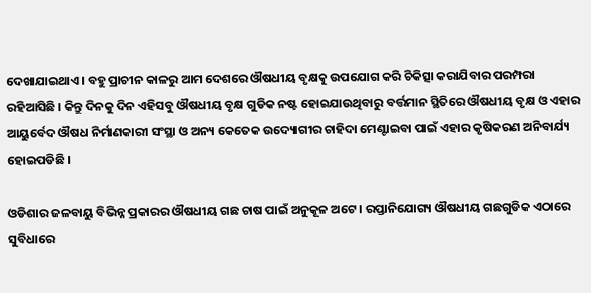ଦେଖାଯାଇଥାଏ । ବହୁ ପ୍ରାଚୀନ କାଳରୁ ଆମ ଦେଶରେ ଔଷଧୀୟ ବୃକ୍ଷକୁ ଉପଯୋଗ କରି ଚିକିତ୍ସା କରାଯିବାର ପରମ୍ପରା ରହିଆସିଛି । କିନ୍ତୁ ଦିନକୁ ଦିନ ଏହିସବୁ ଔଷଧୀୟ ବୃକ୍ଷ ଗୁଡିକ ନଷ୍ଟ ହୋଇଯାଉଥିବାରୁ ବର୍ତ୍ତମାନ ସ୍ଥିତିରେ ଔଷଧୀୟ ବୃକ୍ଷ ଓ ଏହାର ଆୟୁର୍ବେଦ ଔଷଧ ନିର୍ମାଣକାରୀ ସଂସ୍ଥା ଓ ଅନ୍ୟ କେତେକ ଉଦ୍ୟୋଗୀର ଚାହିଦା ମେଣ୍ଟାଇବା ପାଇଁ ଏହାର କୃଷିକରଣ ଅନିବାର୍ଯ୍ୟ ହୋଇପଡିଛି ।

ଓଡିଶାର ଜଳବାୟୁ ବିଭିନ୍ନ ପ୍ରକାରର ଔଷଧୀୟ ଗଛ ଚାଷ ପାଇଁ ଅନୁକୂଳ ଅଟେ । ରପ୍ତାନିଯୋଗ୍ୟ ଔଷଧୀୟ ଗଛଗୁଡିକ ଏଠାରେ ସୁବିଧାରେ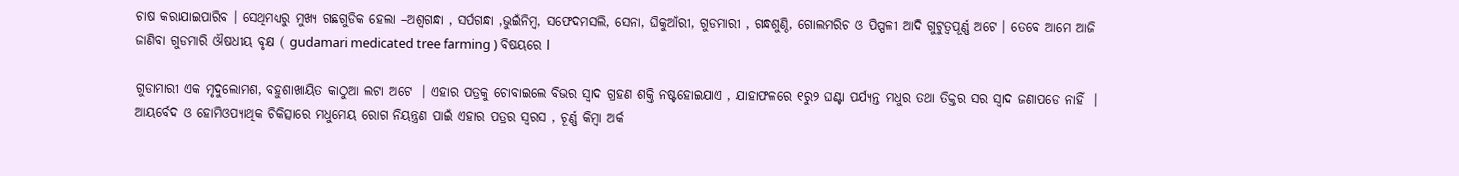ଚାଷ କରାଯାଇପାରିବ । ସେଥିମଧ୍ୟରୁ ମୁଖ୍ୟ ଗଛଗୁଡିକ ହେଲା –ଅଶ୍ଵଗନ୍ଧା , ସର୍ପଗନ୍ଧା ,ଭୁଇଁନିମ୍ବ, ସଫେଦମସଲି, ସେନା, ଘିକୁଆଁରୀ, ଗୁଡମାରୀ , ଗନ୍ଧଶୁଣ୍ଠି, ଗୋଲମରିଚ ଓ ପିପ୍ପଳୀ ଆଦି ଗୁଟୁତ୍ଵପୂର୍ଣ୍ଣ ଅଟେ । ତେବେ ଆମେ ଆଜି ଜାଣିବା ଗୁଡମାରି ଔଷଧୀୟ ବୃକ୍ଷ ( gudamari medicated tree farming ) ବିଷୟରେ l

ଗୁଡାମାରୀ ଏକ ମୃଦୁଲୋମଶ, ବହୁଶାଖାୟିତ କାଠୁଆ ଲଟା ଅଟେ  । ଏହାର ପତ୍ରକୁ ଚୋବାଇଲେ ବିଭର ସ୍ଵାଦ ଗ୍ରହଣ ଶକ୍ତି ନଷ୍ଟହୋଇଯାଏ , ଯାହାଫଳରେ ୧ରୁ୨ ଘଣ୍ଟା ପର୍ଯ୍ୟନ୍ତ ମଧୁର ତଥା ତିକ୍ତର ସର ସ୍ଵାଦ ଜଣାପଡେ ନାହିଁ  । ଆୟର୍ବେଦ ଓ ହୋମିଓପ୍ୟାଥିକ ଚିକିତ୍ସାରେ ମଧୁମେୟ ରୋଗ ନିୟନ୍ତ୍ରଣ ପାଇଁ ଏହାର ପତ୍ରର ସ୍ବରସ , ଚୂର୍ଣ୍ଣ କିମ୍ବା ଅର୍କ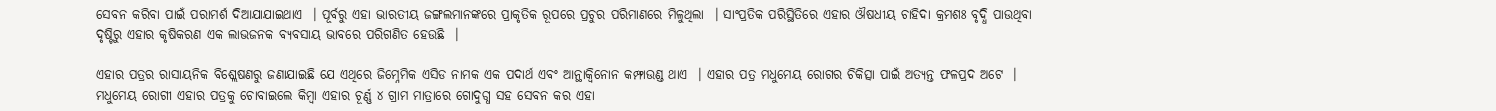ସେବନ କରିବା ପାଇଁ ପରାମର୍ଶ ଦିଆଯାଯାଇଥାଏ  । ପୂର୍ବରୁ ଏହା ଭାରତୀୟ ଜଙ୍ଗଲମାନଙ୍କରେ ପ୍ରାକୃତିକ ରୂପରେ ପ୍ରଚୁର ପରିମାଣରେ ମିଳୁଥିଲା  । ସାଂପ୍ରତିକ ପରିସ୍ଥିତିରେ ଏହାର ଔଷଧୀୟ ଚାହିଦା କ୍ରମଶଃ ବୃଦ୍ଧି ପାଉଥିବା ଦୃଷ୍ଟିରୁ ଏହାର କୃଷିକରଣ ଏକ ଲାଭଜନକ ବ୍ୟବସାୟ ଭାବରେ ପରିଗଣିତ ହେଉଛି  ।

ଏହାର ପତ୍ରର ରାସାୟନିକ ବିଶ୍ଲେଷଣରୁ ଜଣାଯାଇଛି ଯେ ଏଥିରେ ଜିମ୍ନେମିକ ଏସିଡ ନାମକ ଏକ ପଦାର୍ଥ ଏବଂ ଆନ୍ଥାକ୍ଵିନୋନ କମ୍ଫାଉଣ୍ଡ ଥାଏ  । ଏହାର ପତ୍ର ମଧୁମେୟ ରୋଗର ଚିକିତ୍ସା ପାଇଁ ଅତ୍ୟନ୍ତ ଫଳପ୍ରଦ ଅଟେ  । ମଧୁମେୟ ରୋଗୀ ଏହାର ପତ୍ରକୁ ଚୋବାଇଲେ କିମ୍ବା ଏହାର ଚୂର୍ଣ୍ଣ ୪ ଗ୍ରାମ ମାତ୍ରାରେ ଗୋଦୁଗ୍ଧ ସହ ସେବନ କର ଏହା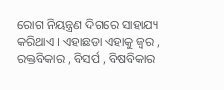ରୋଗ ନିୟନ୍ତ୍ରଣ ଦିଗରେ ସାହାଯ୍ୟ କରିଥାଏ । ଏହାଛଡା ଏହାକୁ ଜ୍ଵର , ରକ୍ତବିକାର , ବିସର୍ପ , ବିଷବିକାର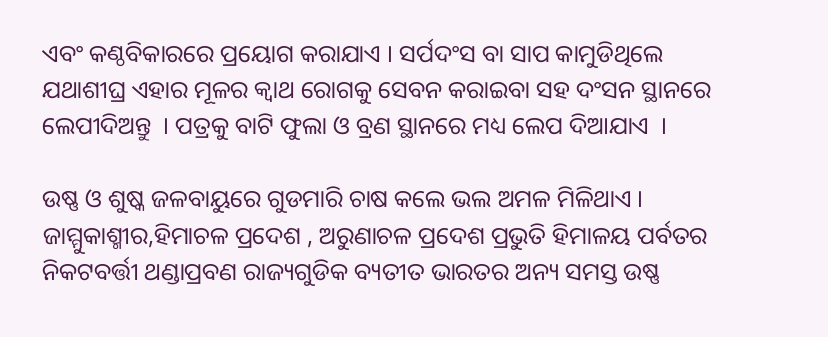ଏବଂ କଣ୍ଠବିକାରରେ ପ୍ରୟୋଗ କରାଯାଏ । ସର୍ପଦଂସ ବା ସାପ କାମୁଡିଥିଲେ ଯଥାଶୀଘ୍ର ଏହାର ମୂଳର କ୍ଵାଥ ରୋଗକୁ ସେବନ କରାଇବା ସହ ଦଂସନ ସ୍ଥାନରେ ଲେପୀଦିଅନ୍ତୁ  । ପତ୍ରକୁ ବାଟି ଫୁଲା ଓ ବ୍ରଣ ସ୍ଥାନରେ ମଧ୍ୟ ଲେପ ଦିଆଯାଏ  ।

ଉଷ୍ଣ ଓ ଶୁଷ୍କ ଜଳବାୟୁରେ ଗୁଡମାରି ଚାଷ କଲେ ଭଲ ଅମଳ ମିଳିଥାଏ । ଜାମ୍ମୁକାଶ୍ମୀର,ହିମାଚଳ ପ୍ରଦେଶ , ଅରୁଣାଚଳ ପ୍ରଦେଶ ପ୍ରଭୁତି ହିମାଳୟ ପର୍ବତର ନିକଟବର୍ତ୍ତୀ ଥଣ୍ଡାପ୍ରବଣ ରାଜ୍ୟଗୁଡିକ ବ୍ୟତୀତ ଭାରତର ଅନ୍ୟ ସମସ୍ତ ଉଷ୍ଣ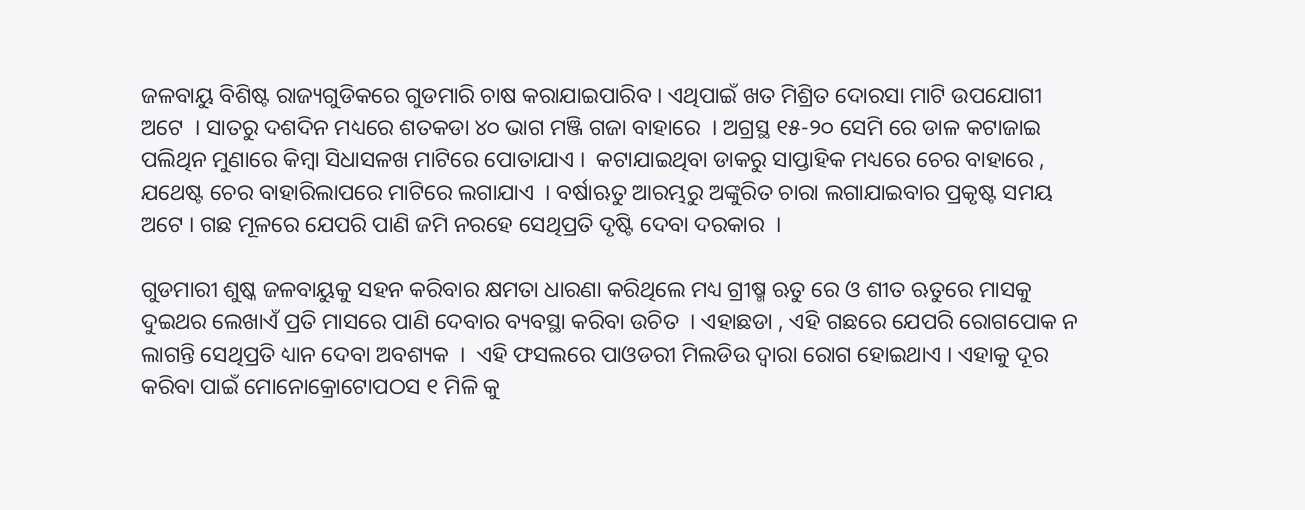ଜଳବାୟୁ ବିଶିଷ୍ଟ ରାଜ୍ୟଗୁଡିକରେ ଗୁଡମାରି ଚାଷ କରାଯାଇପାରିବ । ଏଥିପାଇଁ ଖତ ମିଶ୍ରିତ ଦୋରସା ମାଟି ଉପଯୋଗୀ ଅଟେ  । ସାତରୁ ଦଶଦିନ ମଧ୍ୟରେ ଶତକଡା ୪୦ ଭାଗ ମଞ୍ଜି ଗଜା ବାହାରେ  । ଅଗ୍ରସ୍ଥ ୧୫-୨୦ ସେମି ରେ ଡାଳ କଟାଜାଇ ପଲିଥିନ ମୁଣାରେ କିମ୍ବା ସିଧାସଳଖ ମାଟିରେ ପୋତାଯାଏ ।  କଟାଯାଇଥିବା ଡାକରୁ ସାପ୍ତାହିକ ମଧ୍ୟରେ ଚେର ବାହାରେ , ଯଥେଷ୍ଟ ଚେର ବାହାରିଲାପରେ ମାଟିରେ ଲଗାଯାଏ  । ବର୍ଷାଋତୁ ଆରମ୍ଭରୁ ଅଙ୍କୁରିତ ଚାରା ଲଗାଯାଇବାର ପ୍ରକୃଷ୍ଟ ସମୟ ଅଟେ । ଗଛ ମୂଳରେ ଯେପରି ପାଣି ଜମି ନରହେ ସେଥିପ୍ରତି ଦୃଷ୍ଟି ଦେବା ଦରକାର  ।

ଗୁଡମାରୀ ଶୁଷ୍କ ଜଳବାୟୁକୁ ସହନ କରିବାର କ୍ଷମତା ଧାରଣା କରିଥିଲେ ମଧ୍ୟ ଗ୍ରୀଷ୍ମ ଋତୁ ରେ ଓ ଶୀତ ଋତୁରେ ମାସକୁ ଦୁଇଥର ଲେଖାଏଁ ପ୍ରତି ମାସରେ ପାଣି ଦେବାର ବ୍ୟବସ୍ଥା କରିବା ଉଚିତ  । ଏହାଛଡା , ଏହି ଗଛରେ ଯେପରି ରୋଗପୋକ ନ ଲାଗନ୍ତି ସେଥିପ୍ରତି ଧ୍ୟାନ ଦେବା ଅବଶ୍ୟକ  ।  ଏହି ଫସଲରେ ପାଓଡରୀ ମିଲଡିଉ ଦ୍ଵାରା ରୋଗ ହୋଇଥାଏ । ଏହାକୁ ଦୂର କରିବା ପାଇଁ ମୋନୋକ୍ରୋଟୋପଠସ ୧ ମିଳି କୁ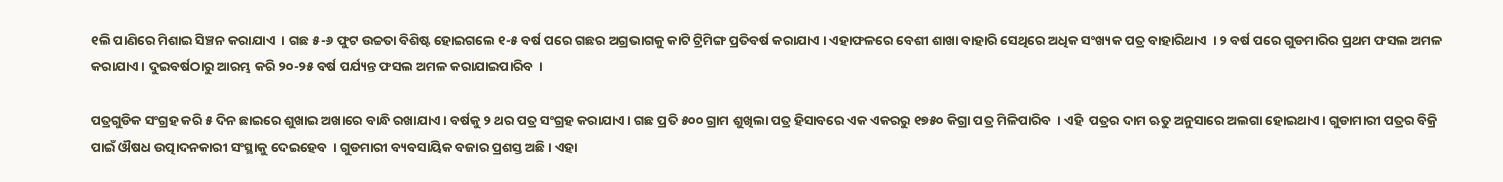୧ଲି ପାଣିରେ ମିଶାଇ ସିଞ୍ଚନ କରାଯାଏ  । ଗଛ ୫-୬ ଫୁଟ ଉଚ୍ଚତା ବିଶିଷ୍ଟ ହୋଇଗଲେ ୧-୫ ବର୍ଷ ପରେ ଗଛର ଅଗ୍ରଭାଗକୁ କାଟି ଟ୍ରିମିଙ୍ଗ ପ୍ରତିବର୍ଷ କରାଯାଏ । ଏହାଫଳରେ ବେଶୀ ଶାଖା ବାହାରି ସେଥିରେ ଅଧିକ ସଂଖ୍ୟକ ପତ୍ର ବାହାରିଥାଏ  । ୨ ବର୍ଷ ପରେ ଗୁଡମାରିର ପ୍ରଥମ ଫସଲ ଅମଳ କରାଯାଏ । ଦୁଇବର୍ଷଠାରୁ ଆରମ୍ଭ କରି ୨୦-୨୫ ବର୍ଷ ପର୍ଯ୍ୟନ୍ତ ଫସଲ ଅମଳ କରାଯାଇପାରିବ  ।

ପତ୍ରଗୁଡିକ ସଂଗ୍ରହ କରି ୫ ଦିନ ଛାଇରେ ଶୁଖାଇ ଅଖାରେ ବାନ୍ଧି ରଖାଯାଏ । ବର୍ଷକୁ ୨ ଥର ପତ୍ର ସଂଗ୍ରହ କରାଯାଏ । ଗଛ ପ୍ରତି ୫୦୦ ଗ୍ରାମ ଶୁଖିଲା ପତ୍ର ହିସାବରେ ଏକ ଏକରରୁ ୧୭୫୦ କିଗ୍ରା ପତ୍ର ମିଳିପାରିବ  । ଏହି  ପତ୍ରର ଦାମ ଋତୁ ଅନୁସାରେ ଅଲଗା ହୋଇଥାଏ । ଗୁଡାମାରୀ ପତ୍ରର ବିକ୍ରି ପାଇଁ ଔଷଧ ଉତ୍ପାଦନକାରୀ ସଂସ୍ଥାକୁ ଦେଇହେବ  । ଗୁଡମାରୀ ବ୍ୟବସାୟିକ ବଜାର ପ୍ରଶସ୍ତ ଅଛି । ଏହା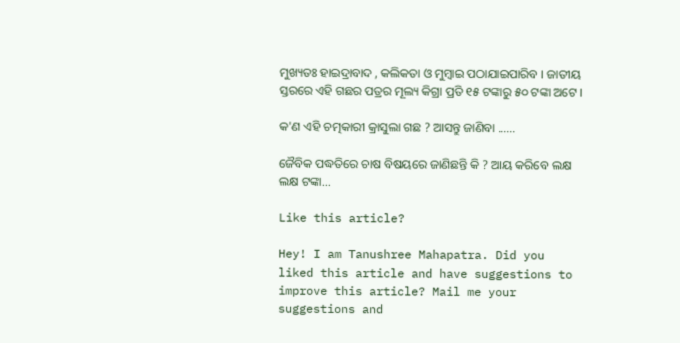ମୁଖ୍ୟତଃ ହାଇଦ୍ରାବାଦ , କଲିକତା ଓ ମୁମ୍ବାଇ ପଠାଯାଇପାରିବ । ଜାତୀୟ ସ୍ତରରେ ଏହି ଗଛର ପତ୍ରର ମୂଲ୍ୟ କିଗ୍ରା ପ୍ରତି ୧୫ ଟଙ୍କାରୁ ୫୦ ଟଙ୍କା ଅଟେ ।

କ'ଣ ଏହି ଚତ୍ମକାରୀ କ୍ରାସୁଲା ଗଛ ? ଆସନ୍ତୁ ଜାଣିବା ......

ଜୈବିକ ପଦ୍ଧତିରେ ଚାଷ ବିଷୟରେ ଜାଣିଛନ୍ତି କି ? ଆୟ କରିବେ ଲକ୍ଷ ଲକ୍ଷ ଟଙ୍କା...

Like this article?

Hey! I am Tanushree Mahapatra. Did you liked this article and have suggestions to improve this article? Mail me your suggestions and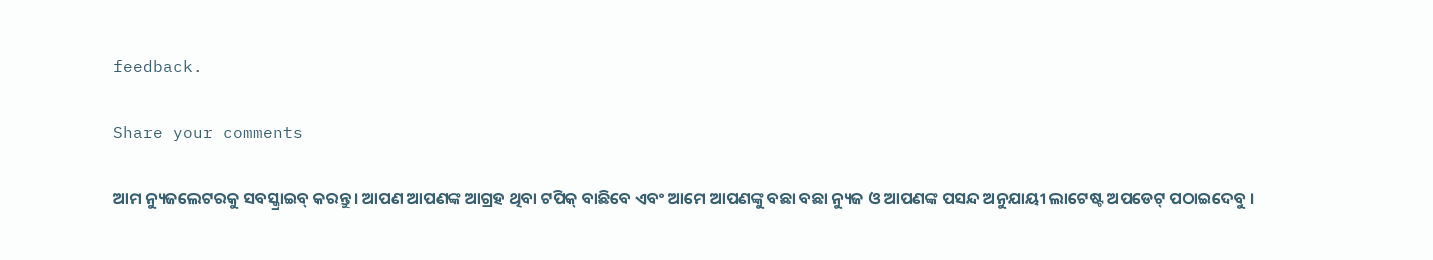feedback.

Share your comments

ଆମ ନ୍ୟୁଜଲେଟରକୁ ସବସ୍କ୍ରାଇବ୍ କରନ୍ତୁ । ଆପଣ ଆପଣଙ୍କ ଆଗ୍ରହ ଥିବା ଟପିକ୍‌ ବାଛିବେ ଏବଂ ଆମେ ଆପଣଙ୍କୁ ବଛା ବଛା ନ୍ୟୁଜ ଓ ଆପଣଙ୍କ ପସନ୍ଦ ଅନୁଯାୟୀ ଲାଟେଷ୍ଟ ଅପଡେଟ୍‌ ପଠାଇଦେବୁ ।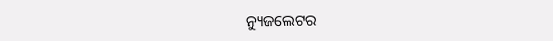ନ୍ୟୁଜଲେଟର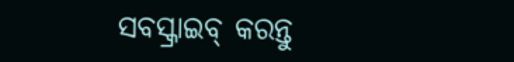ସବସ୍କ୍ରାଇବ୍‌ କରନ୍ତୁ